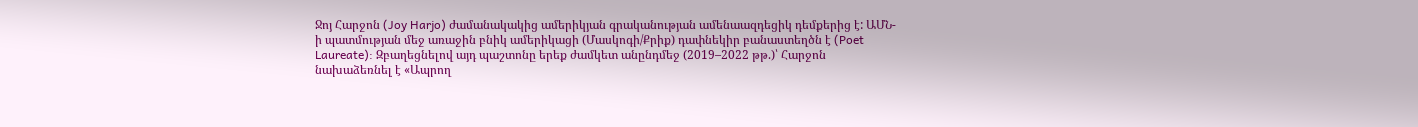Ջոյ Հարջոն (Joy Harjo) ժամանակակից ամերիկյան գրականության ամենաազդեցիկ դեմքերից է: ԱՄՆ-ի պատմության մեջ առաջին բնիկ ամերիկացի (Մասկոգի/Քրիք) դափնեկիր բանաստեղծն է (Poet Laureate): Զբաղեցնելով այդ պաշտոնը երեք ժամկետ անընդմեջ (2019–2022 թթ.)՝ Հարջոն նախաձեռնել է «Ապրող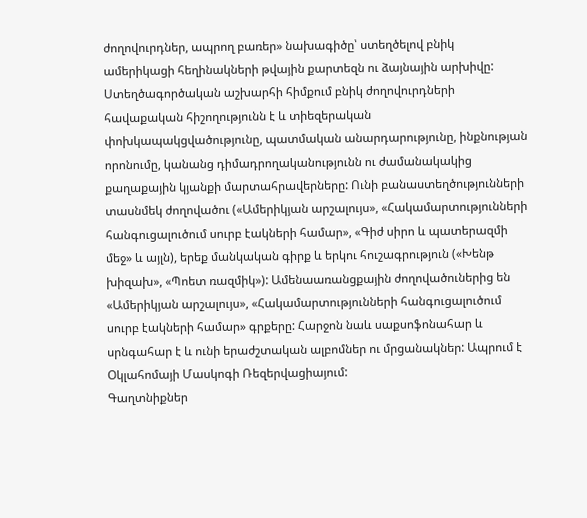ժողովուրդներ, ապրող բառեր» նախագիծը՝ ստեղծելով բնիկ ամերիկացի հեղինակների թվային քարտեզն ու ձայնային արխիվը: Ստեղծագործական աշխարհի հիմքում բնիկ ժողովուրդների հավաքական հիշողությունն է և տիեզերական փոխկապակցվածությունը, պատմական անարդարությունը, ինքնության որոնումը, կանանց դիմադրողականությունն ու ժամանակակից քաղաքային կյանքի մարտահրավերները: Ունի բանաստեղծությունների տասնմեկ ժողովածու («Ամերիկյան արշալույս», «Հակամարտությունների հանգուցալուծում սուրբ էակների համար», «Գիժ սիրո և պատերազմի մեջ» և այլն), երեք մանկական գիրք և երկու հուշագրություն («Խենթ խիզախ», «Պոետ ռազմիկ»): Ամենաառանցքային ժողովածուներից են «Ամերիկյան արշալույս», «Հակամարտությունների հանգուցալուծում սուրբ էակների համար» գրքերը: Հարջոն նաև սաքսոֆոնահար և սրնգահար է և ունի երաժշտական ալբոմներ ու մրցանակներ: Ապրում է Օկլահոմայի Մասկոգի Ռեզերվացիայում:
Գաղտնիքներ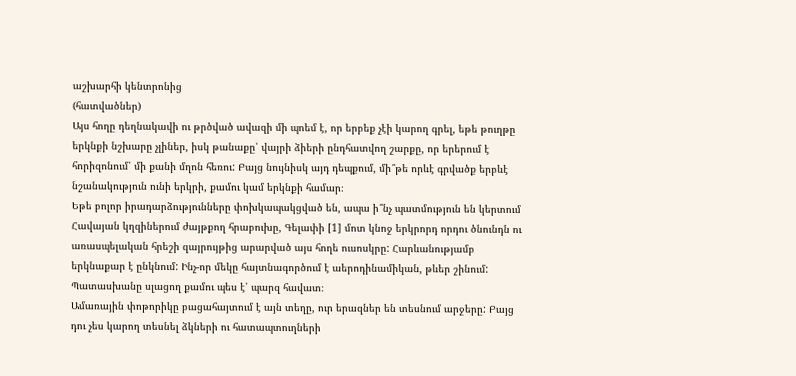աշխարհի կենտրոնից
(հատվածներ)
Այս հողը դեղնակավի ու թրծված ավազի մի պոեմ է, որ երբեք չէի կարող գրել, եթե թուղթը երկնքի նշխարը չլիներ, իսկ թանաքը՝ վայրի ձիերի ընդհատվող շարքը, որ երերում է հորիզոնում՝ մի քանի մղոն հեռու: Բայց նույնիսկ այդ դեպքում, մի՞թե որևէ գրվածք երբևէ նշանակություն ունի երկրի, քամու կամ երկնքի համար։
Եթե բոլոր իրադարձությունները փոխկապակցված են, ապա ի՞նչ պատմություն են կերտում Հավայան կղզիներում ժայթքող հրաբուխը, Գելափի [1] մոտ կնոջ երկրորդ որդու ծնունդն ու առասպելական հրեշի զայրույթից արարված այս հողե ուսոսկրը: Հարևանությամբ երկնաքար է ընկնում: Ինչ-որ մեկը հայտնագործում է աերոդինամիկան, թևեր շինում: Պատասխանը սլացող քամու պես է՝ պարզ հավատ։
Ամառային փոթորիկը բացահայտում է այն տեղը, ուր երազներ են տեսնում արջերը: Բայց դու չես կարող տեսնել ձկների ու հատապտուղների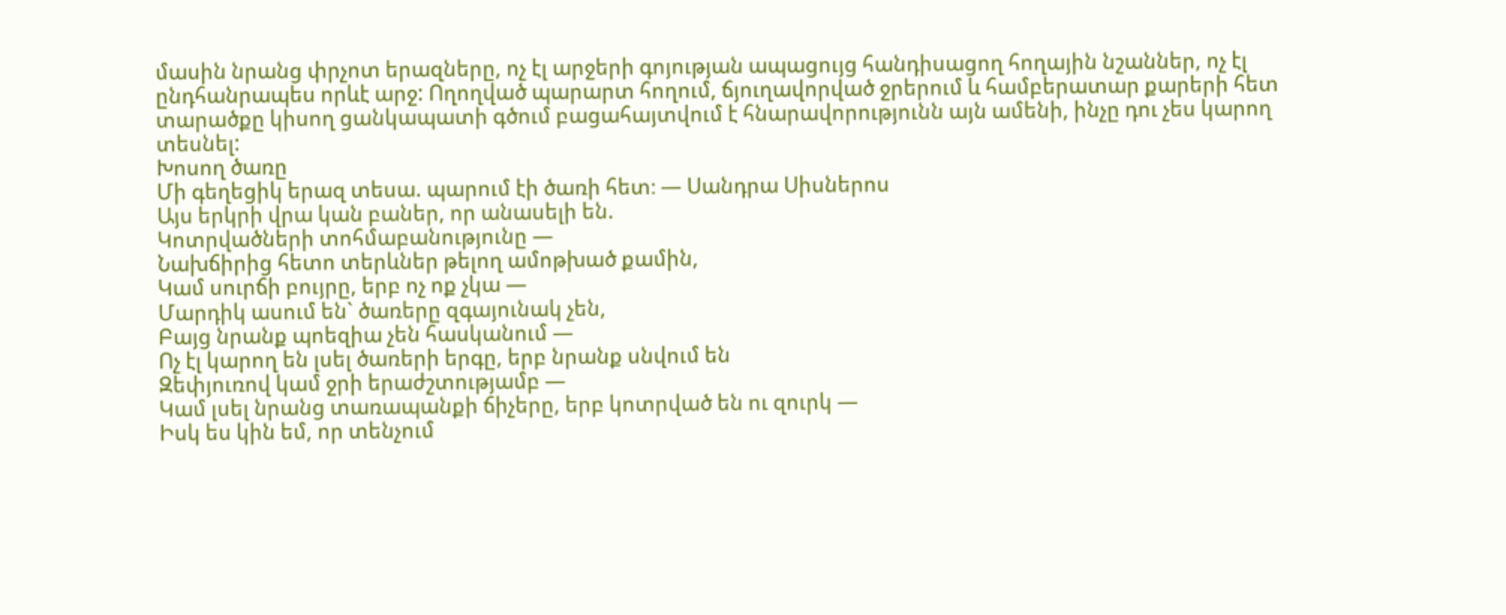մասին նրանց փրչոտ երազները, ոչ էլ արջերի գոյության ապացույց հանդիսացող հողային նշաններ, ոչ էլ ընդհանրապես որևէ արջ: Ողողված պարարտ հողում, ճյուղավորված ջրերում և համբերատար քարերի հետ տարածքը կիսող ցանկապատի գծում բացահայտվում է հնարավորությունն այն ամենի, ինչը դու չես կարող տեսնել:
Խոսող ծառը
Մի գեղեցիկ երազ տեսա. պարում էի ծառի հետ։ — Սանդրա Սիսներոս
Այս երկրի վրա կան բաներ, որ անասելի են.
Կոտրվածների տոհմաբանությունը —
Նախճիրից հետո տերևներ թելող ամոթխած քամին,
Կամ սուրճի բույրը, երբ ոչ ոք չկա —
Մարդիկ ասում են` ծառերը զգայունակ չեն,
Բայց նրանք պոեզիա չեն հասկանում —
Ոչ էլ կարող են լսել ծառերի երգը, երբ նրանք սնվում են
Զեփյուռով կամ ջրի երաժշտությամբ —
Կամ լսել նրանց տառապանքի ճիչերը, երբ կոտրված են ու զուրկ —
Իսկ ես կին եմ, որ տենչում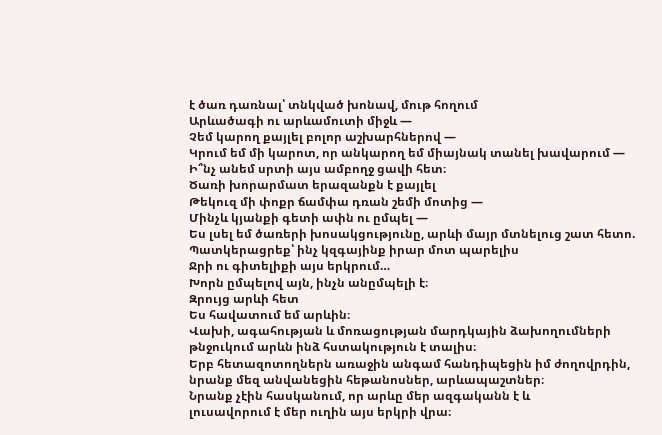է ծառ դառնալ՝ տնկված խոնավ, մութ հողում
Արևածագի ու արևամուտի միջև —
Չեմ կարող քայլել բոլոր աշխարհներով —
Կրում եմ մի կարոտ, որ անկարող եմ միայնակ տանել խավարում —
Ի՞նչ անեմ սրտի այս ամբողջ ցավի հետ։
Ծառի խորարմատ երազանքն է քայլել
Թեկուզ մի փոքր ճամփա դռան շեմի մոտից —
Մինչև կյանքի գետի ափն ու ըմպել —
Ես լսել եմ ծառերի խոսակցությունը, արևի մայր մտնելուց շատ հետո.
Պատկերացրեք՝ ինչ կզգայինք իրար մոտ պարելիս
Ջրի ու գիտելիքի այս երկրում…
Խորն ըմպելով այն, ինչն անըմպելի է։
Զրույց արևի հետ
Ես հավատում եմ արևին։
Վախի, ագահության և մոռացության մարդկային ձախողումների
թնջուկում արևն ինձ հստակություն է տալիս։
Երբ հետազոտողներն առաջին անգամ հանդիպեցին իմ ժողովրդին,
նրանք մեզ անվանեցին հեթանոսներ, արևապաշտներ։
Նրանք չէին հասկանում, որ արևը մեր ազգականն է և
լուսավորում է մեր ուղին այս երկրի վրա։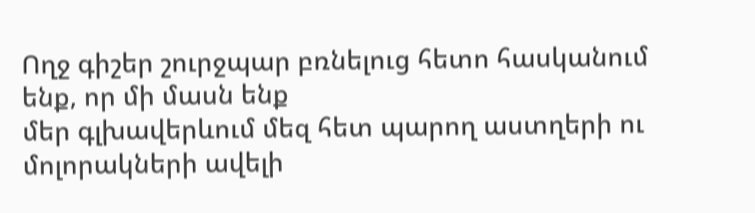Ողջ գիշեր շուրջպար բռնելուց հետո հասկանում ենք, որ մի մասն ենք
մեր գլխավերևում մեզ հետ պարող աստղերի ու մոլորակների ավելի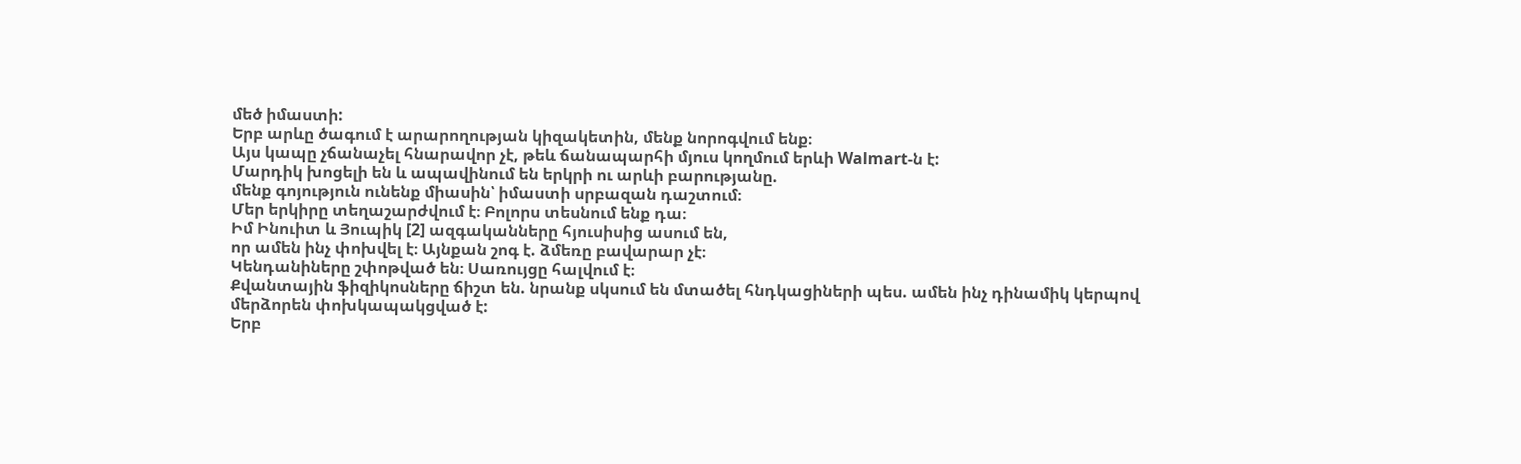մեծ իմաստի:
Երբ արևը ծագում է արարողության կիզակետին, մենք նորոգվում ենք։
Այս կապը չճանաչել հնարավոր չէ, թեև ճանապարհի մյուս կողմում երևի Walmart-ն է:
Մարդիկ խոցելի են և ապավինում են երկրի ու արևի բարությանը.
մենք գոյություն ունենք միասին՝ իմաստի սրբազան դաշտում։
Մեր երկիրը տեղաշարժվում է։ Բոլորս տեսնում ենք դա։
Իմ Ինուիտ և Յուպիկ [2] ազգականները հյուսիսից ասում են,
որ ամեն ինչ փոխվել է։ Այնքան շոգ է. ձմեռը բավարար չէ։
Կենդանիները շփոթված են։ Սառույցը հալվում է։
Քվանտային ֆիզիկոսները ճիշտ են. նրանք սկսում են մտածել հնդկացիների պես. ամեն ինչ դինամիկ կերպով մերձորեն փոխկապակցված է:
Երբ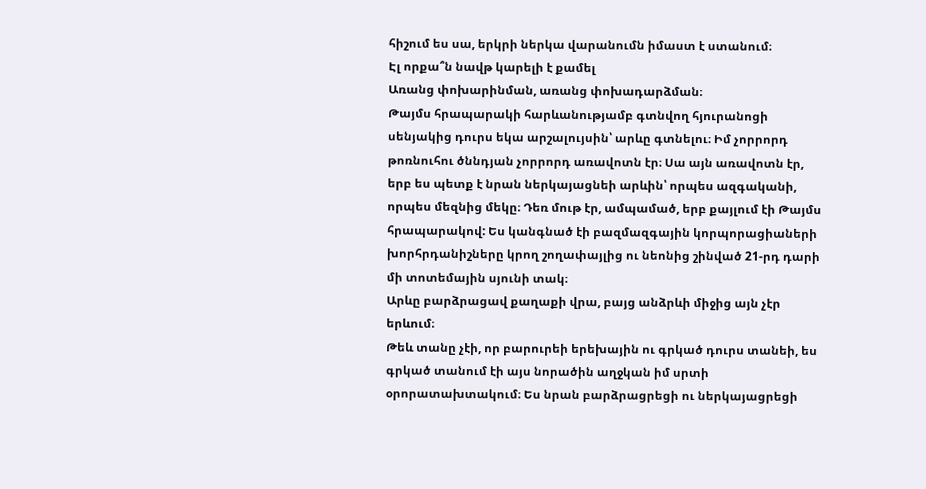հիշում ես սա, երկրի ներկա վարանումն իմաստ է ստանում։
Էլ որքա՞ն նավթ կարելի է քամել
Առանց փոխարինման, առանց փոխադարձման։
Թայմս հրապարակի հարևանությամբ գտնվող հյուրանոցի սենյակից դուրս եկա արշալույսին՝ արևը գտնելու։ Իմ չորրորդ թոռնուհու ծննդյան չորրորդ առավոտն էր։ Սա այն առավոտն էր, երբ ես պետք է նրան ներկայացնեի արևին՝ որպես ազգականի, որպես մեզնից մեկը։ Դեռ մութ էր, ամպամած, երբ քայլում էի Թայմս հրապարակով: Ես կանգնած էի բազմազգային կորպորացիաների խորհրդանիշները կրող շողափայլից ու նեոնից շինված 21-րդ դարի մի տոտեմային սյունի տակ։
Արևը բարձրացավ քաղաքի վրա, բայց անձրևի միջից այն չէր երևում։
Թեև տանը չէի, որ բարուրեի երեխային ու գրկած դուրս տանեի, ես գրկած տանում էի այս նորածին աղջկան իմ սրտի օրորատախտակում։ Ես նրան բարձրացրեցի ու ներկայացրեցի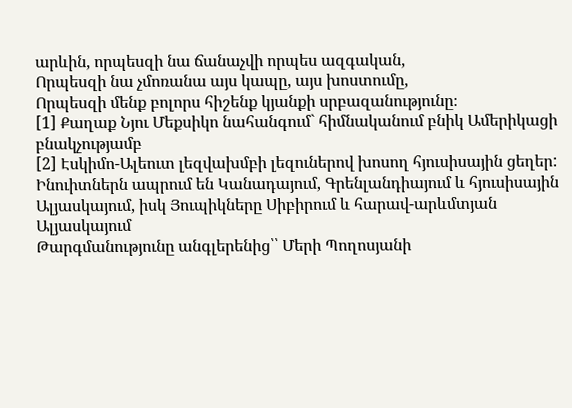արևին, որպեսզի նա ճանաչվի որպես ազգական,
Որպեսզի նա չմոռանա այս կապը, այս խոստումը,
Որպեսզի մենք բոլորս հիշենք կյանքի սրբազանությունը։
[1] Քաղաք Նյու Մեքսիկո նահանգում` հիմնականում բնիկ Ամերիկացի բնակչությամբ
[2] Էսկիմո-Ալեուտ լեզվախմբի լեզուներով խոսող հյուսիսային ցեղեր: Ինուիտներն ապրում են Կանադայում, Գրենլանդիայում և հյուսիսային Ալյասկայում, իսկ Յուպիկները Սիբիրում և հարավ-արևմտյան Ալյասկայում
Թարգմանությունը անգլերենից՝՝ Մերի Պողոսյանի